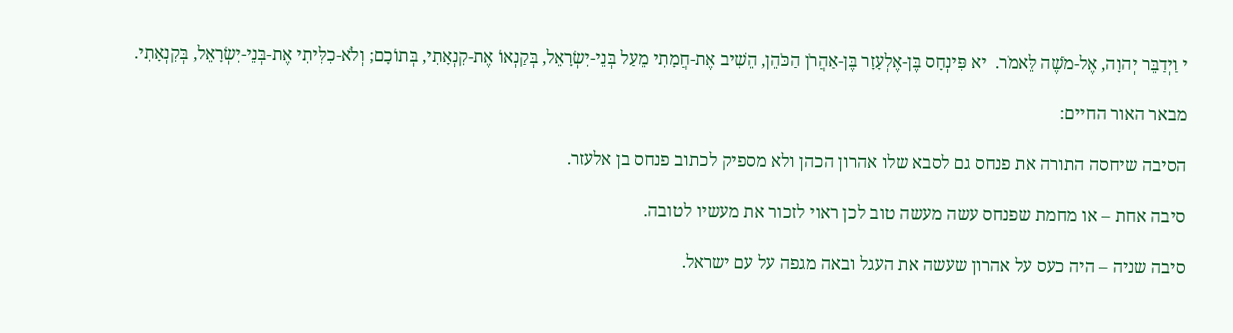י וַיְדַבֵּר יְהוָה, אֶל-מֹשֶׁה לֵּאמֹר.  יא פִּינְחָס בֶּן-אֶלְעָזָר בֶּן-אַהֲרֹן הַכֹּהֵן, הֵשִׁיב אֶת-חֲמָתִי מֵעַל בְּנֵי-יִשְׂרָאֵל, בְּקַנְאוֹ אֶת-קִנְאָתִי, בְּתוֹכָם; וְלֹא-כִלִּיתִי אֶת-בְּנֵי-יִשְׂרָאֵל, בְּקִנְאָתִי.

מבאר האור החיים:

הסיבה שיחסה התורה את פנחס גם לסבא שלו אהרון הכהן ולא מספיק לכתוב פנחס בן אלעזר.

סיבה אחת – או מחמת שפנחס עשה מעשה טוב לכן ראוי לזכור את מעשיו לטובה.

סיבה שניה – היה כעס על אהרון שעשה את העגל ובאה מגפה על עם ישראל.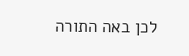לכן באה התורה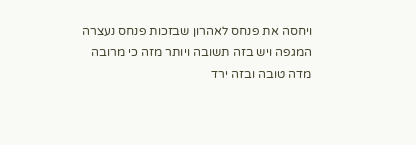ויחסה את פנחס לאהרון שבזכות פנחס נעצרה המגפה ויש בזה תשובה ויותר מזה כי מרובה מדה טובה ובזה ירד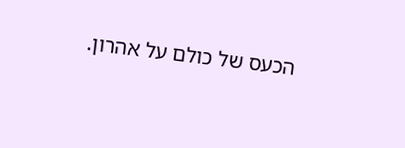הכעס של כולם על אהרון.